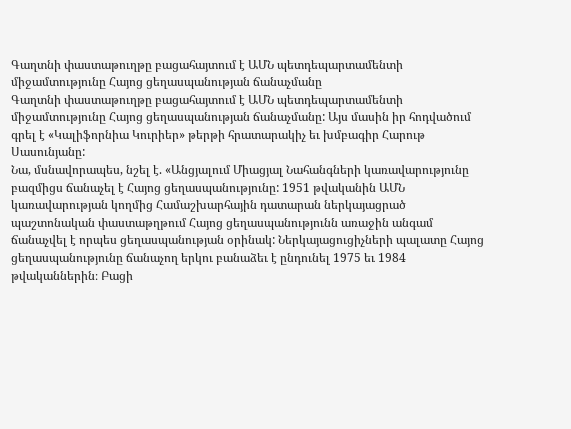Գաղտնի փաստաթուղթը բացահայտում է ԱՄՆ պետդեպարտամենտի միջամտությունը Հայոց ցեղասպանության ճանաչմանը
Գաղտնի փաստաթուղթը բացահայտում է ԱՄՆ պետդեպարտամենտի միջամտությունը Հայոց ցեղասպանության ճանաչմանը: Այս մասին իր հոդվածում գրել է «Կալիֆորնիա Կուրիեր» թերթի հրատարակիչ եւ խմբագիր Հարութ Սասունյանը:
Նա, մսնավորապես, նշել է. «Անցյալում Միացյալ Նահանգների կառավարությունը բազմիցս ճանաչել է Հայոց ցեղասպանությունը: 1951 թվականին ԱՄՆ կառավարության կողմից Համաշխարհային դատարան ներկայացրած պաշտոնական փաստաթղթում Հայոց ցեղասպանությունն առաջին անգամ ճանաչվել է որպես ցեղասպանության օրինակ: Ներկայացուցիչների պալատը Հայոց ցեղասպանությունը ճանաչող երկու բանաձեւ է ընդունել 1975 եւ 1984 թվականներին։ Բացի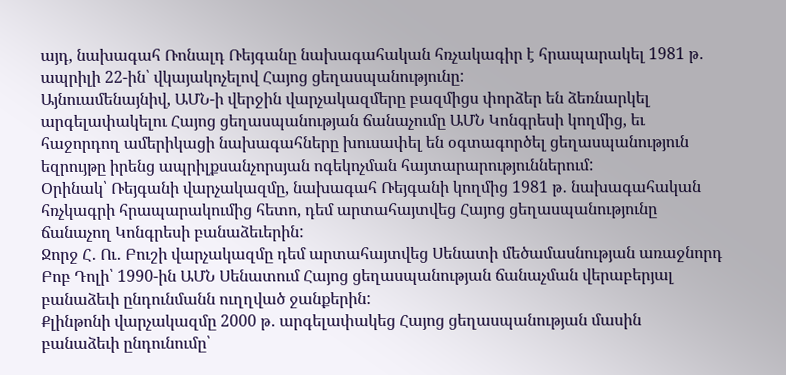այդ, նախագահ Ռոնալդ Ռեյգանը նախագահական հռչակագիր է հրապարակել 1981 թ․ ապրիլի 22-ին՝ վկայակոչելով Հայոց ցեղասպանությունը:
Այնուամենայնիվ, ԱՄՆ-ի վերջին վարչակազմերը բազմիցս փորձեր են ձեռնարկել արգելափակելու Հայոց ցեղասպանության ճանաչումը ԱՄՆ Կոնգրեսի կողմից, եւ հաջորդող ամերիկացի նախագահները խուսափել են օգտագործել ցեղասպանություն եզրույթը իրենց ապրիլքսանչորսյան ոգեկոչման հայտարարություններում:
Օրինակ՝ Ռեյգանի վարչակազմը, նախագահ Ռեյգանի կողմից 1981 թ․ նախագահական հռչկագրի հրապարակումից հետո, դեմ արտահայտվեց Հայոց ցեղասպանությունը ճանաչող Կոնգրեսի բանաձեւերին:
Ջորջ Հ․ Ու․ Բուշի վարչակազմը դեմ արտահայտվեց Սենատի մեծամասնության առաջնորդ Բոբ Դոլի՝ 1990-ին ԱՄՆ Սենատում Հայոց ցեղասպանության ճանաչման վերաբերյալ բանաձեւի ընդունմանն ուղղված ջանքերին:
Քլինթոնի վարչակազմը 2000 թ․ արգելափակեց Հայոց ցեղասպանության մասին բանաձեւի ընդունումը՝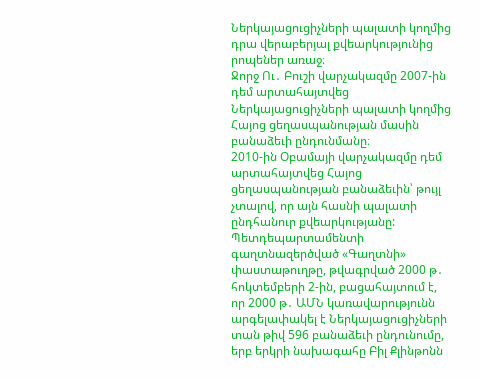Ներկայացուցիչների պալատի կողմից դրա վերաբերյալ քվեարկությունից րոպեներ առաջ։
Ջորջ Ու․ Բուշի վարչակազմը 2007-ին դեմ արտահայտվեց Ներկայացուցիչների պալատի կողմից Հայոց ցեղասպանության մասին բանաձեւի ընդունմանը։
2010-ին Օբամայի վարչակազմը դեմ արտահայտվեց Հայոց ցեղասպանության բանաձեւին՝ թույլ չտալով, որ այն հասնի պալատի ընդհանուր քվեարկությանը:
Պետդեպարտամենտի գաղտնազերծված «Գաղտնի» փաստաթուղթը, թվագրված 2000 թ․ հոկտեմբերի 2-ին, բացահայտում է, որ 2000 թ․ ԱՄՆ կառավարությունն արգելափակել է Ներկայացուցիչների տան թիվ 596 բանաձեւի ընդունումը, երբ երկրի նախագահը Բիլ Քլինթոնն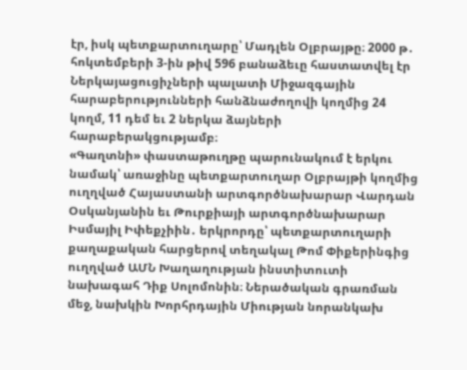էր, իսկ պետքարտուղարը՝ Մադլեն Օլբրայթը։ 2000 թ․ հոկտեմբերի 3-ին թիվ 596 բանաձեւը հաստատվել էր Ներկայացուցիչների պալատի Միջազգային հարաբերությունների հանձնաժողովի կողմից 24 կողմ, 11 դեմ եւ 2 ներկա ձայների հարաբերակցությամբ։
«Գաղտնի» փաստաթուղթը պարունակում է երկու նամակ՝ առաջինը պետքարտուղար Օլբրայթի կողմից ուղղված Հայաստանի արտգործնախարար Վարդան Օսկանյանին եւ Թուրքիայի արտգործնախարար Իսմայիլ Իփեքչիին․ երկրորդը՝ պետքարտուղարի քաղաքական հարցերով տեղակալ Թոմ Փիքերինգից ուղղված ԱՄՆ Խաղաղության ինստիտուտի նախագահ Դիք Սոլոմոնին։ Ներածական գրառման մեջ, նախկին Խորհրդային Միության նորանկախ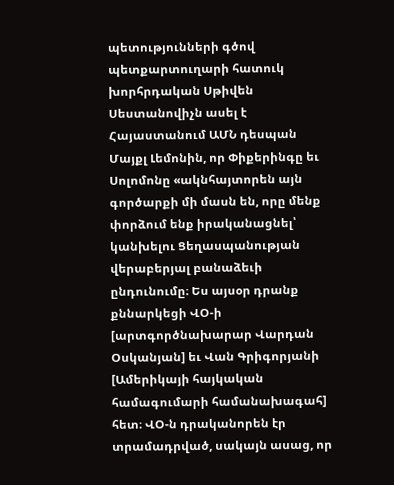պետությունների գծով պետքարտուղարի հատուկ խորհրդական Սթիվեն Սեստանովիչն ասել է Հայաստանում ԱՄՆ դեսպան Մայքլ Լեմոնին, որ Փիքերինգը եւ Սոլոմոնը «ակնհայտորեն այն գործարքի մի մասն են, որը մենք փորձում ենք իրականացնել՝ կանխելու Ցեղասպանության վերաբերյալ բանաձեւի ընդունումը։ Ես այսօր դրանք քննարկեցի ՎՕ-ի [արտգործնախարար Վարդան Օսկանյան] եւ Վան Գրիգորյանի [Ամերիկայի հայկական համագումարի համանախագահ] հետ։ ՎՕ-ն դրականորեն էր տրամադրված, սակայն ասաց, որ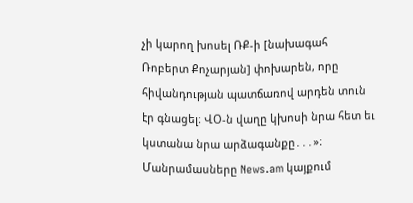չի կարող խոսել ՌՔ-ի [նախագահ Ռոբերտ Քոչարյան] փոխարեն, որը հիվանդության պատճառով արդեն տուն էր գնացել։ ՎՕ-ն վաղը կխոսի նրա հետ եւ կստանա նրա արձագանքը․․․»։
Մանրամասները News.am կայքում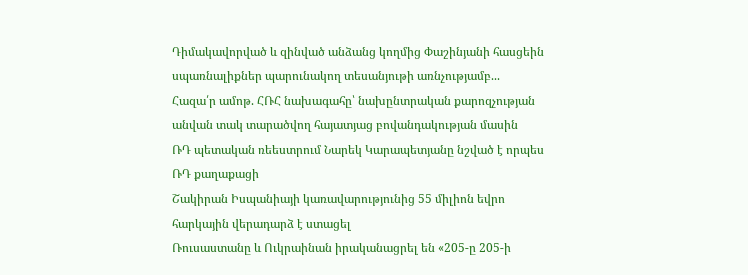Դիմակավորված և զինված անձանց կողմից Փաշինյանի հասցեին սպառնալիքներ պարունակող տեսանյութի առնչությամբ...
Հազա՛ր ամոթ. ՀՌՀ նախագահը՝ նախընտրական քարոզչության անվան տակ տարածվող հայատյաց բովանդակության մասին
ՌԴ պետական ռեեստրում Նարեկ Կարապետյանը նշված է որպես ՌԴ քաղաքացի
Շակիրան Իսպանիայի կառավարությունից 55 միլիոն եվրո հարկային վերադարձ է ստացել
Ռուսաստանը և Ուկրաինան իրականացրել են «205-ը 205-ի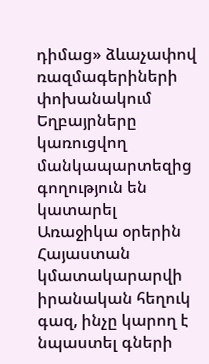դիմաց» ձևաչափով ռազմագերիների փոխանակում
Եղբայրները կառուցվող մանկապարտեզից գողություն են կատարել
Առաջիկա օրերին Հայաստան կմատակարարվի իրանական հեղուկ գազ, ինչը կարող է նպաստել գների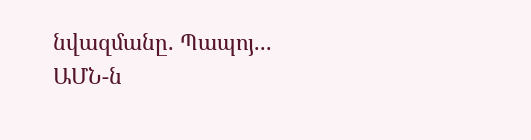նվազմանը. Պապոյ...
ԱՄՆ-ն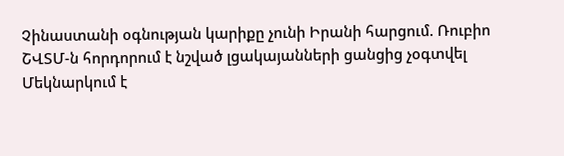Չինաստանի օգնության կարիքը չունի Իրանի հարցում. Ռուբիո
ՇՎՏՄ-ն հորդորում է նշված լցակայանների ցանցից չօգտվել
Մեկնարկում է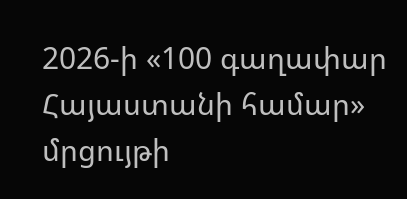2026-ի «100 գաղափար Հայաստանի համար» մրցույթի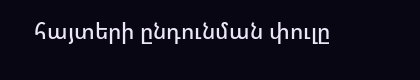հայտերի ընդունման փուլը